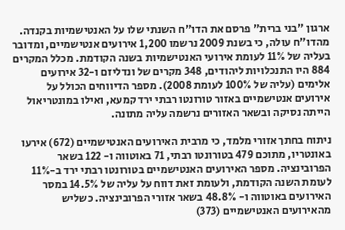ארגון "בני ברית" פרסם את הדו"ח השנתי שלו על האנטישמיות בקנדה. מהדו"ח עולה, כי בשנת 2009 נרשמו 1,200 אירועים אנטישמיים, ומדובר בעליה של 11% לעומת אירועי האנטישמיות בשנה הקודמת. מכלל המקרים 884 היו התנכלויות ליהודים, 348 מקרים של ונדליזם ו-32 אירועים אלימים (עליה של 100% לעומת 2008). מספר הדיווחים הכולל על אירועים אנטישמיים באזור טורונטו רבתי ירד קמעא, ואילו במונטריאול הייתה נסיקה ובשאר האזורים נרשמה עליה מתונה.

ניתוח בחתך אזורי מלמד, כי מרבית האירועים האנטישמיים (672) אירעו באונטריו, מתוכם 479 בטורונטו רבתי, 71 באוטווה ו- 122 בשאר הפרובינציה. מספר האירועים האנטישמיים בטורונטו רבתי ירד ב-11% לעומת השנה הקודמת, ולעומת זאת דווח על עליה של 14.5% במסר האירועים באוטווה ו- 48.8% בשאר אזורי הפרובינציה. כשליש מהאירועים האנטישמיים (373)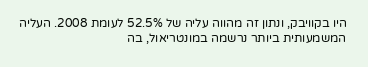היו בקוויבק, ונתון זה מהווה עליה של 52.5% לעומת 2008. העליה המשמעותית ביותר נרשמה במונטריאול, בה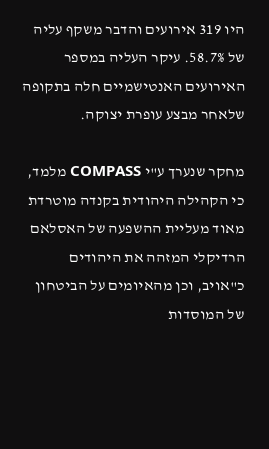היו 319 אירועים והדבר משקף עליה של 58.7%. עיקר העליה במספר האירועים האנטישמיים חלה בתקופה שלאחר מבצע עופרת יצוקה.

מחקר שנערך ע"י COMPASS מלמד, כי הקהילה היהודית בקנדה מוטרדת מאוד מעליית ההשפעה של האסלאם הרדיקלי המזהה את היהודים כ"אויב, וכן מהאיומים על הביטחון של המוסדות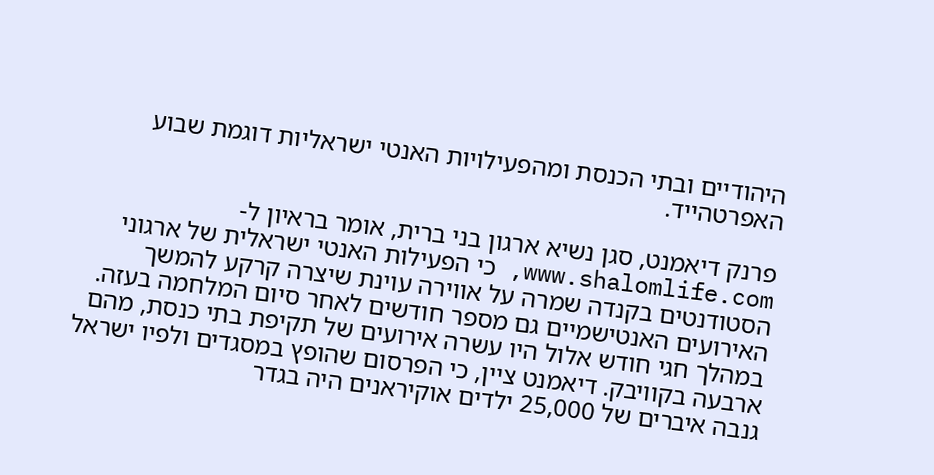היהודיים ובתי הכנסת ומהפעילויות האנטי ישראליות דוגמת שבוע האפרטהייד.

פרנק דיאמנט, סגן נשיא ארגון בני ברית, אומר בראיון ל- www.shalomlife.com, כי הפעילות האנטי ישראלית של ארגוני הסטודנטים בקנדה שמרה על אווירה עוינת שיצרה קרקע להמשך האירועים האנטישמיים גם מספר חודשים לאחר סיום המלחמה בעזה. במהלך חגי חודש אלול היו עשרה אירועים של תקיפת בתי כנסת, מהם ארבעה בקוויבק. דיאמנט ציין, כי הפרסום שהופץ במסגדים ולפיו ישראל גנבה איברים של 25,000 ילדים אוקיראנים היה בגדר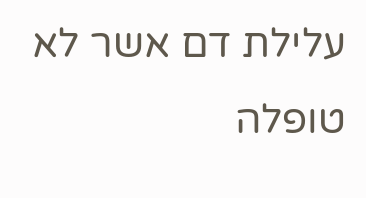עלילת דם אשר לא טופלה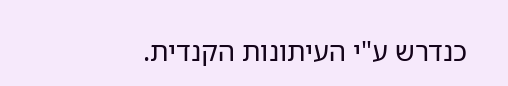כנדרש ע"י העיתונות הקנדית.